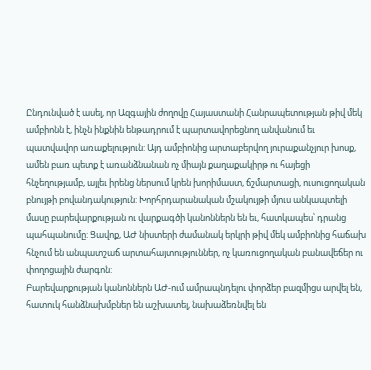Ընդունված է ասել, որ Ազգային ժողովը Հայաստանի Հանրապետության թիվ մեկ ամբիոնն է, ինչն ինքնին ենթադրում է պարտավորեցնող անվանում եւ պատվավոր առաքելություն: Այդ ամբիոնից արտաբերվող յուրաքանչյուր խոսք, ամեն բառ պետք է առանձնանան ոչ միայն քաղաքակիրթ ու հայեցի հնչեղությամբ, այլեւ իրենց ներսում կրեն խորիմաստ, ճշմարտացի, ուսուցողական բնույթի բովանդակություն: Խորհրդարանական մշակույթի մյուս անկապտելի մասը բարեվարքության ու վարքագծի կանոններն են եւ, հատկապես՝ դրանց պահպանումը: Ցավոք, ԱԺ նիստերի ժամանակ երկրի թիվ մեկ ամբիոնից հաճախ հնչում են անպատշաճ արտահայտություններ, ոչ կառուցողական բանավեճեր ու փողոցային ժարգոն:
Բարեվարքության կանոններն ԱԺ-ում ամրապնդելու փորձեր բազմիցս արվել են, հատուկ հանձնախմբներ են աշխատել, նախաձեռնվել են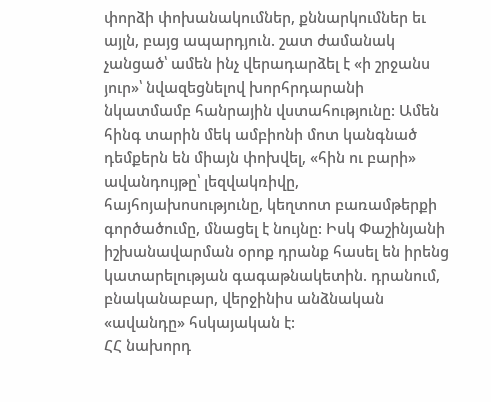փորձի փոխանակումներ, քննարկումներ եւ այլն, բայց ապարդյուն. շատ ժամանակ չանցած՝ ամեն ինչ վերադարձել է «ի շրջանս յուր»՝ նվազեցնելով խորհրդարանի նկատմամբ հանրային վստահությունը: Ամեն հինգ տարին մեկ ամբիոնի մոտ կանգնած դեմքերն են միայն փոխվել, «հին ու բարի» ավանդույթը՝ լեզվակռիվը, հայհոյախոսությունը, կեղտոտ բառամթերքի գործածումը, մնացել է նույնը: Իսկ Փաշինյանի իշխանավարման օրոք դրանք հասել են իրենց կատարելության գագաթնակետին. դրանում, բնականաբար, վերջինիս անձնական «ավանդը» հսկայական է:
ՀՀ նախորդ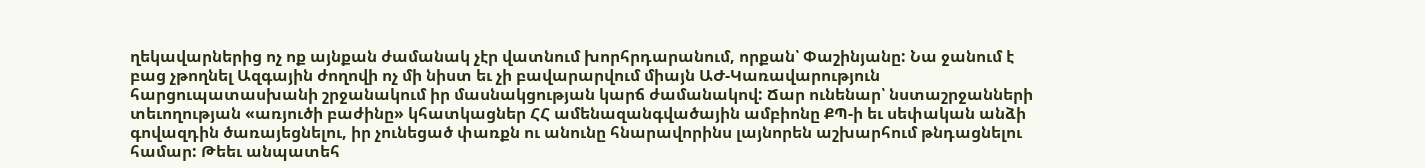ղեկավարներից ոչ ոք այնքան ժամանակ չէր վատնում խորհրդարանում, որքան՝ Փաշինյանը: Նա ջանում է բաց չթողնել Ազգային ժողովի ոչ մի նիստ եւ չի բավարարվում միայն ԱԺ-Կառավարություն հարցուպատասխանի շրջանակում իր մասնակցության կարճ ժամանակով: Ճար ունենար՝ նստաշրջանների տեւողության «առյուծի բաժինը» կհատկացներ ՀՀ ամենազանգվածային ամբիոնը ՔՊ-ի եւ սեփական անձի գովազդին ծառայեցնելու, իր չունեցած փառքն ու անունը հնարավորինս լայնորեն աշխարհում թնդացնելու համար: Թեեւ անպատեհ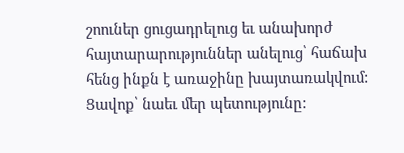շոուներ ցուցադրելուց եւ անախորժ հայտարարություններ անելուց՝ հաճախ հենց ինքն է առաջինը խայտառակվում: Ցավոք՝ նաեւ մեր պետությունը: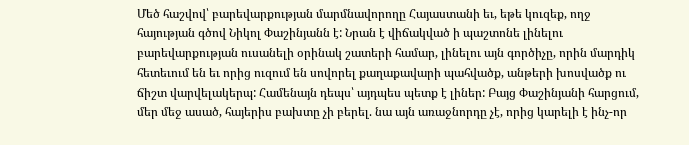Մեծ հաշվով՝ բարեվարքության մարմնավորողը Հայաստանի եւ, եթե կուզեք, ողջ հայության գծով Նիկոլ Փաշինյանն է: Նրան է վիճակված ի պաշտոնե լինելու բարեվարքության ուսանելի օրինակ շատերի համար, լինելու այն գործիչը, որին մարդիկ հետեւում են եւ որից ուզում են սովորել քաղաքավարի պահվածք, անթերի խոսվածք ու ճիշտ վարվելակերպ: Համենայն դեպս՝ այդպես պետք է լիներ: Բայց Փաշինյանի հարցում, մեր մեջ ասած, հայերիս բախտը չի բերել. նա այն առաջնորդը չէ, որից կարելի է ինչ-որ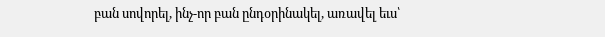բան սովորել, ինչ-որ բան ընդօրինակել, առավել եւս՝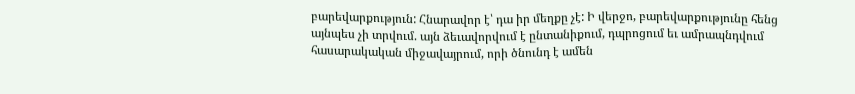բարեվարքություն: Հնարավոր է՝ դա իր մեղքը չէ: Ի վերջո, բարեվարքությունը հենց այնպես չի տրվում. այն ձեւավորվում է ընտանիքում, դպրոցում եւ ամրապնդվում հասարակական միջավայրում, որի ծնունդ է ամեն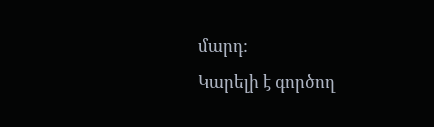մարդ:
Կարելի է գործող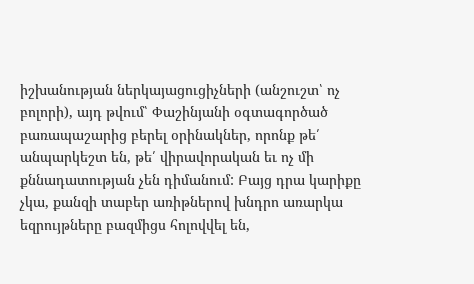իշխանության ներկայացուցիչների (անշուշտ՝ ոչ բոլորի), այդ թվում՝ Փաշինյանի օգտագործած բառապաշարից բերել օրինակներ, որոնք թե՛ անպարկեշտ են, թե՛ վիրավորական եւ ոչ մի քննադատության չեն դիմանում: Բայց դրա կարիքը չկա, քանզի տաբեր առիթներով խնդրո առարկա եզրույթները բազմիցս հոլովվել են,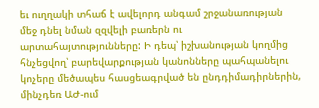եւ ուղղակի տհաճ է ավելորդ անգամ շրջանառության մեջ դնել նման զզվելի բառերն ու արտահայտությունները: Ի դեպ՝ իշխանության կողմից հնչեցվող՝ բարեվարքության կանոնները պահպանելու կոչերը մեծապես հասցեագրված են ընդդիմադիրներին, մինչդեռ ԱԺ-ում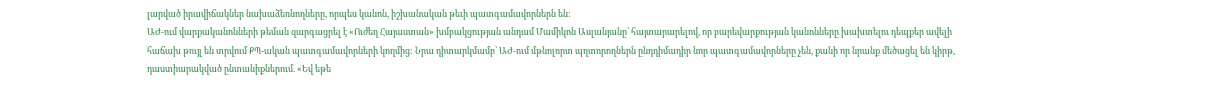լարված իրավիճակներ նախաձեռնողները, որպես կանոն, իշխանական թեւի պատգամավորներն են:
ԱԺ-ում վարքականոնների թեման զարգացրել է «Ուժեղ Հայաստան» խմբակցության անդամ Մամիկոն Ասլանյանը՝ հայտարարելով, որ բարեվարքության կանոնները խախտելու դեպքեր ավելի հաճախ թույլ են տրվում ՔՊ-ական պատգամավորների կողմից: Նրա դիտարկմամբ՝ ԱԺ-ում մթնոլորտ պղտորողներն ընդդիմադիր նոր պատգամավորները չեն, քանի որ նրանք մեծացել են կիրթ, դաստիարակված ընտանիքներում. «Եվ եթե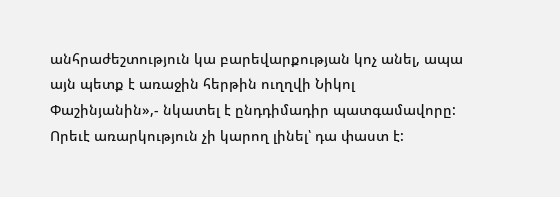անհրաժեշտություն կա բարեվարքության կոչ անել, ապա այն պետք է առաջին հերթին ուղղվի Նիկոլ Փաշինյանին»,- նկատել է ընդդիմադիր պատգամավորը: Որեւէ առարկություն չի կարող լինել՝ դա փաստ է: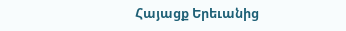Հայացք Երեւանից